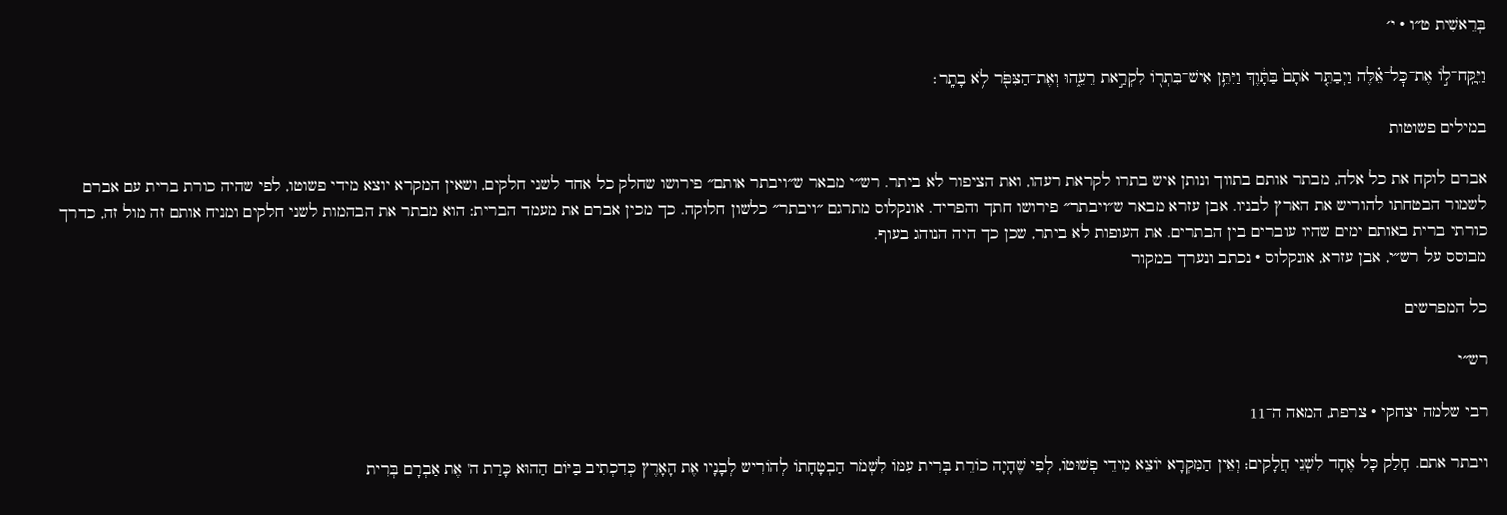בְּרֵאשִׁית ט״ו · י׳

וַיִּֽקַּֽח־ל֣וֹ אֶת־כׇּל־אֵ֗לֶּה וַיְבַתֵּ֤ר אֹתָם֙ בַּתָּ֔וֶךְ וַיִּתֵּ֥ן אִישׁ־בִּתְר֖וֹ לִקְרַ֣את רֵעֵ֑הוּ וְאֶת־הַצִּפֹּ֖ר לֹ֥א בָתָֽר׃

במילים פשוטות

אברם לוקח את כל אלה, מבתר אותם בתווך ונותן איש בתרו לקראת רעהו, ואת הציפור לא ביתר. רש״י מבאר ש״ויבתר אותם״ פירושו שחלק כל אחד לשני חלקים, ושאין המקרא יוצא מידי פשוטו, לפי שהיה כורת ברית עם אברם לשמור הבטחתו להוריש את הארץ לבניו. אבן עזרא מבאר ש״ויבתר״ פירושו חתך והפריד. אונקלוס מתרגם ״ויבתר״ כלשון חלוקה. כך מכין אברם את מעמד הברית: הוא מבתר את הבהמות לשני חלקים ומניח אותם זה מול זה, כדרך כורתי ברית באותם ימים שהיו עוברים בין הבתרים. את העופות לא ביתר, שכן כך היה הנוהג בעוף.
מבוסס על רש״י, אבן עזרא, אונקלוס · נכתב ונערך במקור

כל המפרשים

רש״י

רבי שלמה יצחקי · צרפת, המאה ה־11

ויבתר אתם. חָלַק כָּל אֶחָד לִשְׁנֵי חֲלָקִים; וְאֵין הַמִּקְרָא יוֹצֵא מִידֵי פְשׁוּטוֹ, לְפִי שֶׁהָיָה כוֹרֵת בְּרִית עִמּוֹ לִשְׁמֹר הַבְטָחָתוֹ לְהוֹרִיש לְבָנָיו אֶת הָאָרֶץ כְּדִכְתִיב בַּיּוֹם הַהוּא כָּרַת ה' אֶת אַבְרָם בְּרִית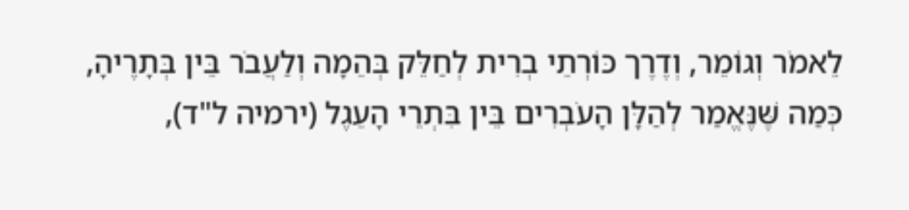לֵאמֹר וְגוֹמֵר, וְדֶרֶך כּוֹרְתֵי בְרִית לְחַלֵּק בְּהֵמָה וְלַעֲבֹר בֵּין בְּתָרֶיהָ, כְּמַה שֶּׁנֶּאֱמַר לְהַלָּן הָעֹבְרִים בֵּין בִּתְרֵי הָעֵגֶל (ירמיה ל"ד),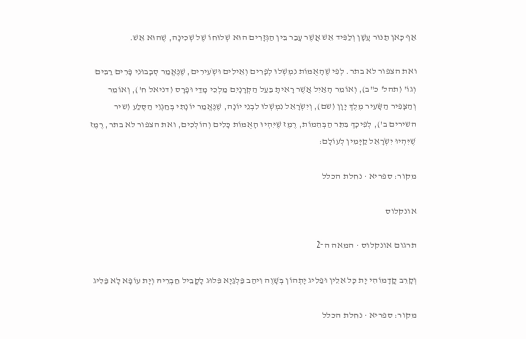אַף כָּאן תַנּוּר עָשָׁן וְלַפִּיד אֵשׁ אֲשֶׁר עָבַר בֵּין הַגְּזָרִים הוּא שְׁלוּחוֹ שֶׁל שְׁכִינָה, שֶׁהוּא אֵשׁ.

ואת הצפור לא בתר. לְפִי שֶׁהָאֻמּוֹת נִמְשְׁלוּ לְפָרִים וְאֵילִים וּשְֹעִירִים, שֶׁנֶּאֱמַר סְבָבוּנִי פָּרִים רַבִּים וְגוֹ' (תהל' כ"ב), וְאוֹמֵר הָאַיִל אֲשֶׁר רָאִיתָ בַּעַל הַקְּרָנָיִם מַלְכֵי מָדַי וּפָרָס (דניאל ח'), וְאוֹמֵר וְהַצָּפִיר הַשָּׂעִיר מֶלֶךְ יָוָן (שם), וְיִשְֹרָאֵל נִמְשְׁלוּ לִבְנֵי יוֹנָה, שֶׁנֶּאֱמַר יוֹנָתִי בְּחַגְוֵי הַסֶּלַע (שיר השירים ב'), לְפִיכָךְ בִּתֵּר הַבְּהֵמוֹת, רֶמֶז שֶׁיִּהְיוּ הָאֻמּוֹת כָּלִים וְהוֹלְכִים, ואת הצפור לא בתר, רֶמֶז שֶׁיִּהְיוּ יִשְֹרָאֵל קַיָּמִין לְעוֹלָם:

מקור: ספריא · נחלת הכלל

אונקלוס

תרגום אונקלוס · המאה ה־2

וְקָרֵב קֳדָמוֹהִי יָת כָּל אִלֵין וּפַלִיג יָתְהוֹן בְּשָׁוֶה וִיהַב פַּלְגַיָא פִּלוּג לָקֳבֵיל חַבְרֵיהּ וְיָת עוֹפָא לָא פַּלִיג

מקור: ספריא · נחלת הכלל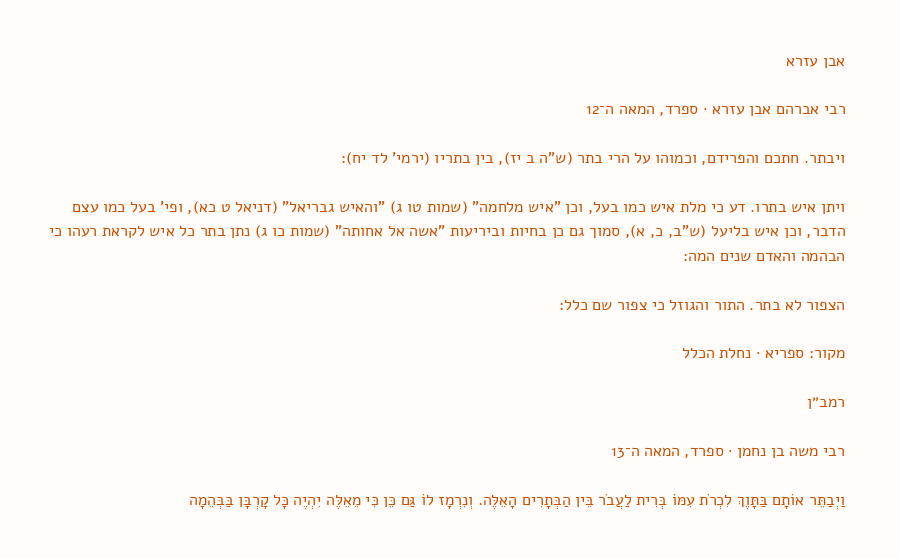אבן עזרא

רבי אברהם אבן עזרא · ספרד, המאה ה־12

ויבתר. חתכם והפרידם, וכמוהו על הרי בתר (ש"ה ב יז), בין בתריו (ירמי' לד יח):

ויתן איש בתרו. דע כי מלת איש כמו בעל, וכן "איש מלחמה" (שמות טו ג) "והאיש גבריאל" (דניאל ט כא), ופי' בעל כמו עצם הדבר, וכן איש בליעל (ש"ב, כ, א), סמוך גם כן בחיות וביריעות "אשה אל אחותה" (שמות כו ג) נתן בתר כל איש לקראת רעהו כי הבהמה והאדם שנים המה:

הצפור לא בתר. התור והגוזל כי צפור שם כלל:

מקור: ספריא · נחלת הכלל

רמב״ן

רבי משה בן נחמן · ספרד, המאה ה־13

וַיְבַתֵּר אוֹתָם בַּתָּוֶךְ לִכְרֹת עִמּוֹ בְּרִית לַעֲבֹר בֵּין הַבְּתָרִים הָאֵלֶּה. וְנִרְמָז לוֹ גַּם כֵּן כִּי מֵאֵלֶּה יִהְיֶה כָּל קָרְבָּן בַּבְּהֵמָה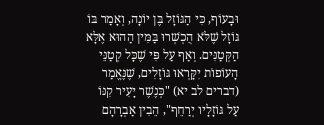וּבָעוֹף, כִּי הַגּוֹזָל בֶּן יוֹנָה, וְאָמַר בּוֹ גּוֹזָל שֶׁלֹּא הֻכְשְׁרוּ בַּמִּין הַהוּא אֶלָּא הַקְּטַנִּים. וְאַף עַל פִּי שֶׁכָּל קְטַנֵּי הָעוֹפוֹת יִקָּרְאוּ גּוֹזָלִים, שֶׁנֶּאֱמַר (דברים לב יא) "כְּנֶשֶׁר יָעִיר קִנּוֹ עַל גּוֹזָלָיו יְרַחֵף", הֵבִין אַבְרָהָם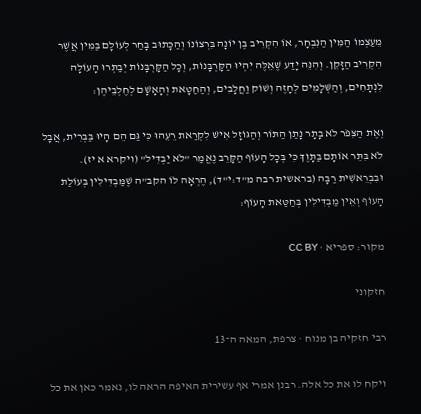מֵעַצְמוֹ הַמִּין הַנִּבְחָר, אוֹ הִקְרִיב בֶּן יוֹנָה בִּרְצוֹנוֹ וְהַכָּתוּב בָּחַר לְעוֹלָם בַּמִּין אֲשֶׁר הִקְרִיב הַזָּקֵן. וְהִנֵּה יָדַע שֶׁאֵלֶּה יִהְיוּ הַקָּרְבָּנוֹת, וְכָל הַקָּרְבָּנוֹת יְבַתְּרוּ הָעוֹלָה לִנְתָחִים, וְהַשְּׁלָמִים לְחָזֶה וְשׁוֹק וַחֲלָבִים, וְהַחַטָּאת וְהָאָשָׁם לְחֶלְבֵיהֶן:

וְאֶת הַצִּפֹּר לֹא בָתָר נָתַן הַתּוֹר וְהַגּוֹזָל אִישׁ לִקְרַאת רֵעֵהוּ כִּי גַּם הֵם הָיוּ בַּבְּרִית, אֲבָל לֹא בִּתֵּר אוֹתָם בַּתָּוֶךְ כִּי בְּכָל הָעוֹף הַקָּרֵב נֶאֱמַר "לֹא יַבְדִּיל" (ויקרא א יז). וּבִבְרֵאשִׁית רַבָּה (בראשית רבה מ"ד:י"ד), הֶרְאָה לוֹ הקב"ה שֶׁמַּבְדִּילִין בְּעוֹלַת הָעוֹף וְאֵין מַבְדִּילִין בְּחַטַּאת הָעוֹף:

מקור: ספריא · CC BY

חזקוני

רבי חזקיה בן מנוח · צרפת, המאה ה־13

ויקח לו את כל אלה. רבנן אמרי אף עשירית האיפה הראה לו, נאמר כאן את כל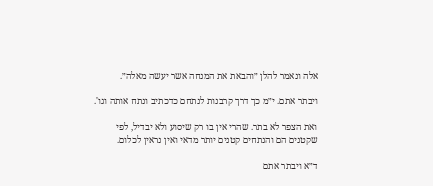אלה ונאמר להלן ״והבאת את המנחה אשר יעשה מאלה״.

ויבתר אתם. י״מ כך דרך קרבנות לנתחם כדכתיב ונתח אותה וגו'.

ואת הצפר לא בתר. שהרי אין בו רק שיסוע ולא יבדיל, לפי שקטנים הם והנתחים קטנים יותר מדאי ואין נראין לכלום.

ד״א ויבתר אתם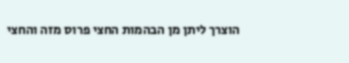הוצרך ליתן מן הבהמות החצי פרוס מזה והחצי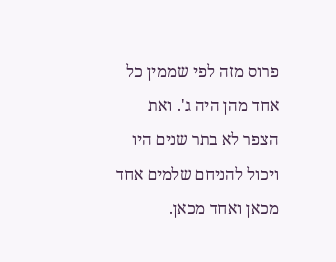פרוס מזה לפי שממין כל אחד מהן היה ג'. ואת הצפר לא בתר שנים היו ויכול להניחם שלמים אחד מכאן ואחד מכאן.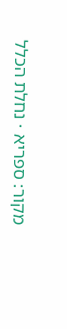מקור: ספריא · נחלת הכלל